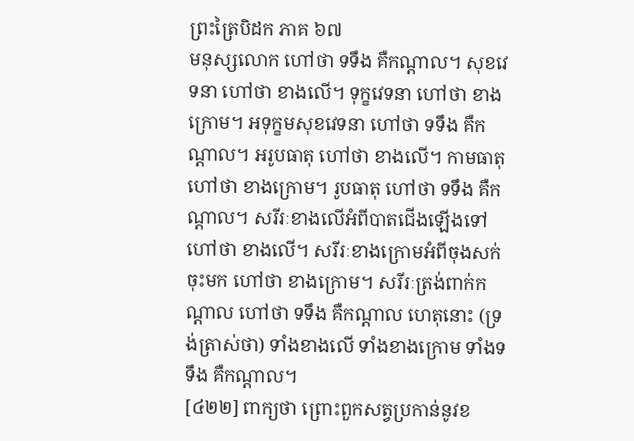ព្រះត្រៃបិដក ភាគ ៦៧
មនុស្សលោក ហៅថា ទទឹង គឺកណ្តាល។ សុខវេទនា ហៅថា ខាងលើ។ ទុក្ខវេទនា ហៅថា ខាងក្រោម។ អទុក្ខមសុខវេទនា ហៅថា ទទឹង គឺកណ្តាល។ អរូបធាតុ ហៅថា ខាងលើ។ កាមធាតុ ហៅថា ខាងក្រោម។ រូបធាតុ ហៅថា ទទឹង គឺកណ្តាល។ សរីរៈខាងលើអំពីបាតជើងឡើងទៅ ហៅថា ខាងលើ។ សរីរៈខាងក្រោមអំពីចុងសក់ចុះមក ហៅថា ខាងក្រោម។ សរីរៈត្រង់ពាក់កណ្តាល ហៅថា ទទឹង គឺកណ្តាល ហេតុនោះ (ទ្រង់ត្រាស់ថា) ទាំងខាងលើ ទាំងខាងក្រោម ទាំងទទឹង គឺកណ្តាល។
[៤២២] ពាក្យថា ព្រោះពួកសត្វប្រកាន់នូវខ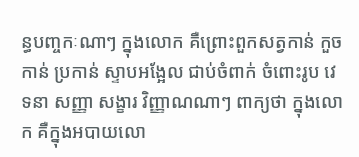ន្ធបញ្ចកៈណាៗ ក្នុងលោក គឺព្រោះពួកសត្វកាន់ កួចកាន់ ប្រកាន់ ស្ទាបអង្អែល ជាប់ចំពាក់ ចំពោះរូប វេទនា សញ្ញា សង្ខារ វិញ្ញាណណាៗ ពាក្យថា ក្នុងលោក គឺក្នុងអបាយលោ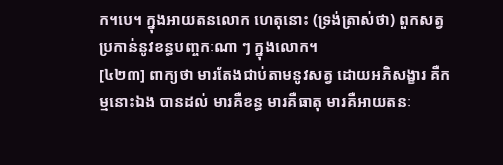ក។បេ។ ក្នុងអាយតនលោក ហេតុនោះ (ទ្រង់ត្រាស់ថា) ពួកសត្វប្រកាន់នូវខន្ធបញ្ចកៈណា ៗ ក្នុងលោក។
[៤២៣] ពាក្យថា មារតែងជាប់តាមនូវសត្វ ដោយអភិសង្ខារ គឺកម្មនោះឯង បានដល់ មារគឺខន្ធ មារគឺធាតុ មារគឺអាយតនៈ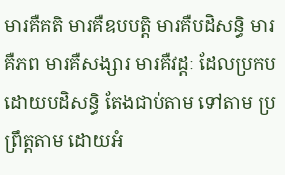មារគឺគតិ មារគឺឧបបត្តិ មារគឺបដិសន្ធិ មារគឺភព មារគឺសង្សារ មារគឺវដ្តៈ ដែលប្រកបដោយបដិសន្ធិ តែងជាប់តាម ទៅតាម ប្រព្រឹត្តតាម ដោយអំ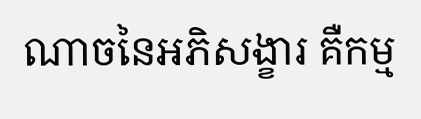ណាចនៃអភិសង្ខារ គឺកម្ម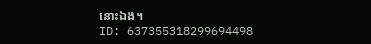នោះឯង។
ID: 637355318299694498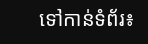ទៅកាន់ទំព័រ៖